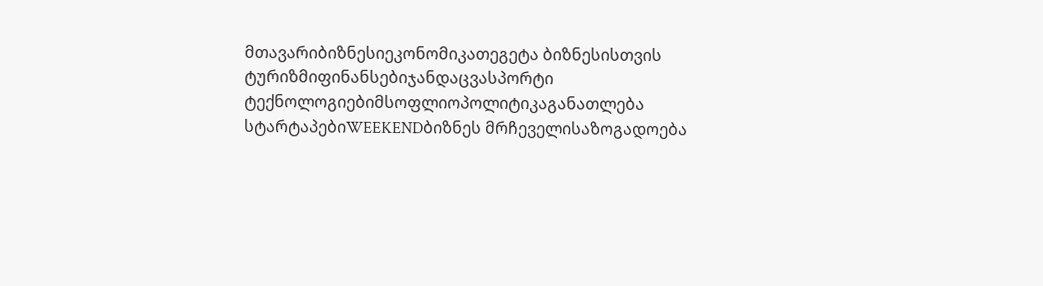მთავარიბიზნესიეკონომიკათეგეტა ბიზნესისთვის
ტურიზმიფინანსებიჯანდაცვასპორტი
ტექნოლოგიებიმსოფლიოპოლიტიკაგანათლება
სტარტაპებიWEEKENDბიზნეს მრჩეველისაზოგადოება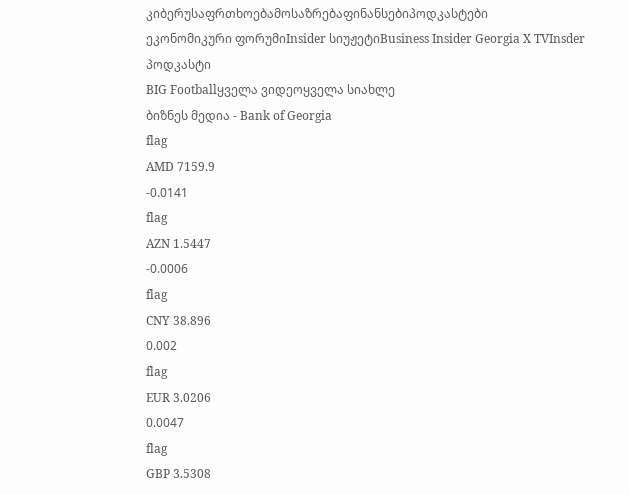კიბერუსაფრთხოებამოსაზრებაფინანსებიპოდკასტები
ეკონომიკური ფორუმიInsider სიუჟეტიBusiness Insider Georgia X TVInsder პოდკასტი
BIG Footballყველა ვიდეოყველა სიახლე
ბიზნეს მედია - Bank of Georgia
flag
AMD 7159.9
-0.0141
flag
AZN 1.5447
-0.0006
flag
CNY 38.896
0.002
flag
EUR 3.0206
0.0047
flag
GBP 3.5308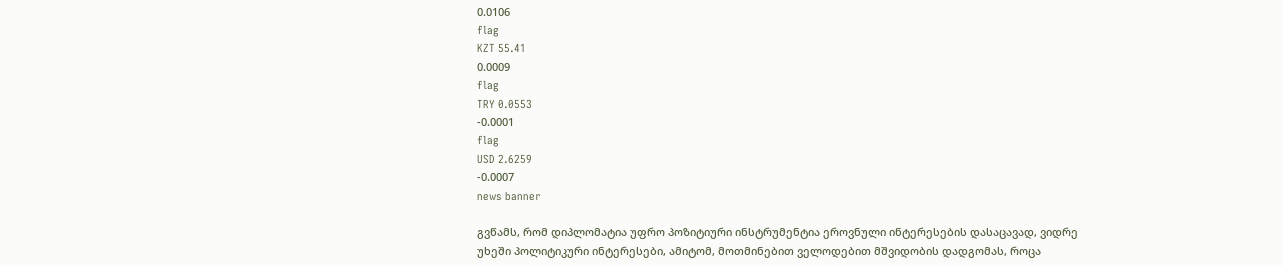0.0106
flag
KZT 55.41
0.0009
flag
TRY 0.0553
-0.0001
flag
USD 2.6259
-0.0007
news banner

გვწამს, რომ დიპლომატია უფრო პოზიტიური ინსტრუმენტია ეროვნული ინტერესების დასაცავად, ვიდრე უხეში პოლიტიკური ინტერესები, ამიტომ, მოთმინებით ველოდებით მშვიდობის დადგომას, როცა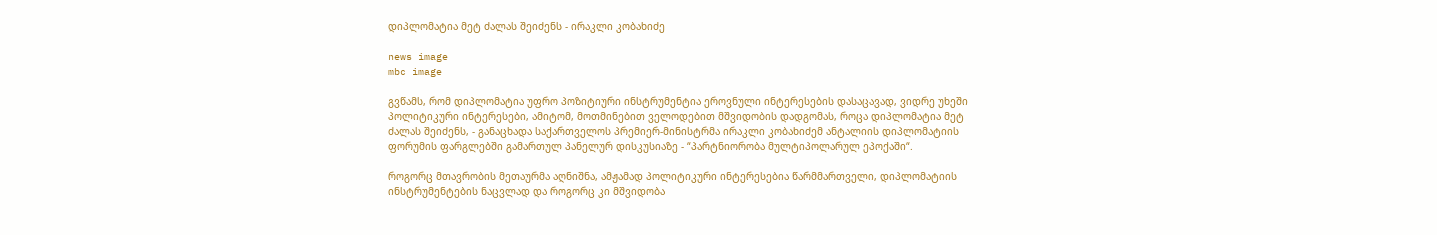დიპლომატია მეტ ძალას შეიძენს - ირაკლი კობახიძე

news image
mbc image

გვწამს, რომ დიპლომატია უფრო პოზიტიური ინსტრუმენტია ეროვნული ინტერესების დასაცავად, ვიდრე უხეში პოლიტიკური ინტერესები, ამიტომ, მოთმინებით ველოდებით მშვიდობის დადგომას, როცა დიპლომატია მეტ ძალას შეიძენს, - განაცხადა საქართველოს პრემიერ-მინისტრმა ირაკლი კობახიძემ ანტალიის დიპლომატიის ფორუმის ფარგლებში გამართულ პანელურ დისკუსიაზე - “პარტნიორობა მულტიპოლარულ ეპოქაში“.

როგორც მთავრობის მეთაურმა აღნიშნა, ამჟამად პოლიტიკური ინტერესებია წარმმართველი, დიპლომატიის ინსტრუმენტების ნაცვლად და როგორც კი მშვიდობა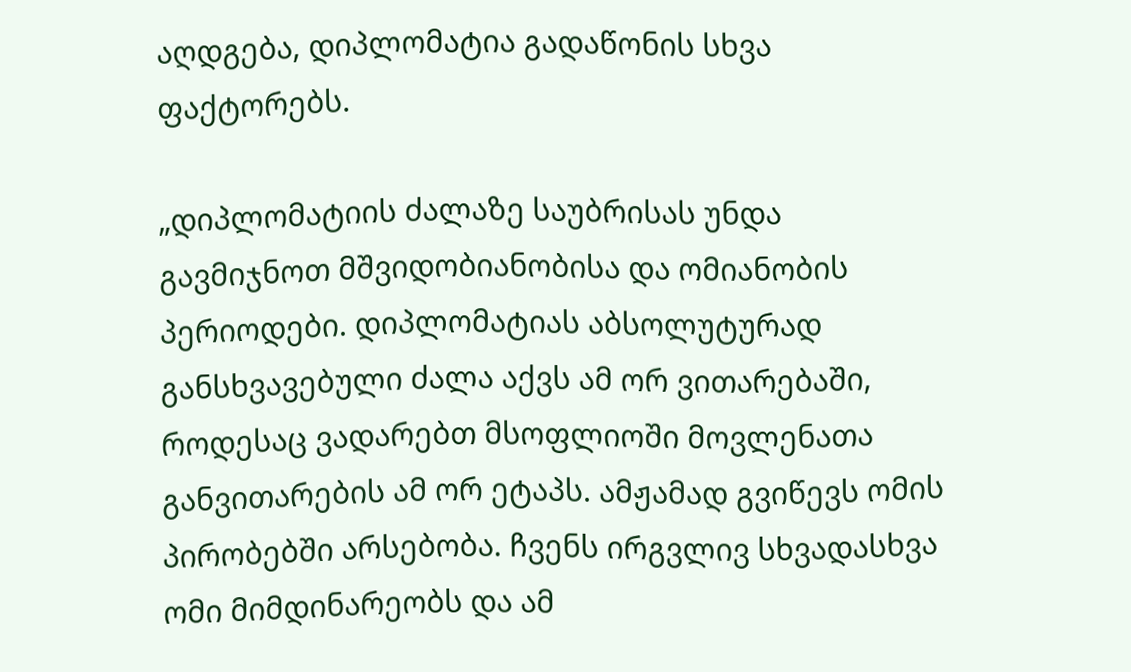აღდგება, დიპლომატია გადაწონის სხვა ფაქტორებს.

„დიპლომატიის ძალაზე საუბრისას უნდა გავმიჯნოთ მშვიდობიანობისა და ომიანობის პერიოდები. დიპლომატიას აბსოლუტურად განსხვავებული ძალა აქვს ამ ორ ვითარებაში, როდესაც ვადარებთ მსოფლიოში მოვლენათა განვითარების ამ ორ ეტაპს. ამჟამად გვიწევს ომის პირობებში არსებობა. ჩვენს ირგვლივ სხვადასხვა ომი მიმდინარეობს და ამ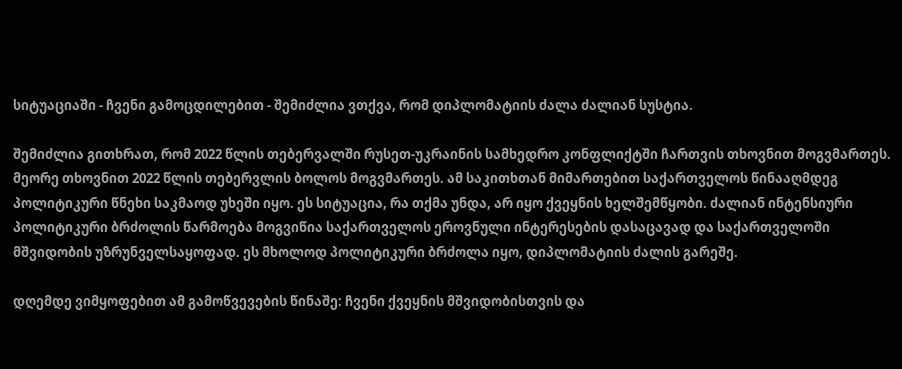სიტუაციაში - ჩვენი გამოცდილებით - შემიძლია ვთქვა, რომ დიპლომატიის ძალა ძალიან სუსტია.

შემიძლია გითხრათ, რომ 2022 წლის თებერვალში რუსეთ-უკრაინის სამხედრო კონფლიქტში ჩართვის თხოვნით მოგვმართეს. მეორე თხოვნით 2022 წლის თებერვლის ბოლოს მოგვმართეს. ამ საკითხთან მიმართებით საქართველოს წინააღმდეგ პოლიტიკური წნეხი საკმაოდ უხეში იყო. ეს სიტუაცია, რა თქმა უნდა, არ იყო ქვეყნის ხელშემწყობი. ძალიან ინტენსიური პოლიტიკური ბრძოლის წარმოება მოგვიწია საქართველოს ეროვნული ინტერესების დასაცავად და საქართველოში მშვიდობის უზრუნველსაყოფად. ეს მხოლოდ პოლიტიკური ბრძოლა იყო, დიპლომატიის ძალის გარეშე.

დღემდე ვიმყოფებით ამ გამოწვევების წინაშე: ჩვენი ქვეყნის მშვიდობისთვის და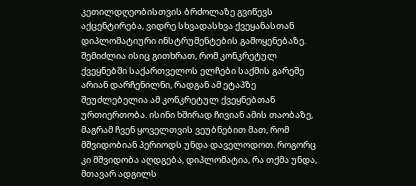კეთილდღეობისთვის ბრძოლაზე გვიწევს აქცენტირება, ვიდრე სხვადასხვა ქვეყანასთან დიპლომატიური ინსტრუმენტების გამოყენებაზე. შემიძლია ისიც გითხრათ, რომ კონკრეტულ ქვეყნებში საქართველოს ელჩები საქმის გარეშე არიან დარჩენილნი, რადგან ამ ეტაპზე შეუძლებელია ამ კონკრეტულ ქვეყნებთან ურთიერთობა. ისინი ხშირად ჩივიან ამის თაობაზე, მაგრამ ჩვენ ყოველთვის ვეუბნებით მათ, რომ მშვიდობიან პერიოდს უნდა დაველოდოთ. როგორც კი მშვიდობა აღდგება, დიპლომატია, რა თქმა უნდა, მთავარ ადგილს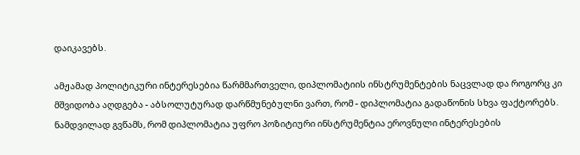დაიკავებს.

ამჟამად პოლიტიკური ინტერესებია წარმმართველი, დიპლომატიის ინსტრუმენტების ნაცვლად და როგორც კი მშვიდობა აღდგება - აბსოლუტურად დარწმუნებულნი ვართ, რომ - დიპლომატია გადაწონის სხვა ფაქტორებს. ნამდვილად გვწამს, რომ დიპლომატია უფრო პოზიტიური ინსტრუმენტია ეროვნული ინტერესების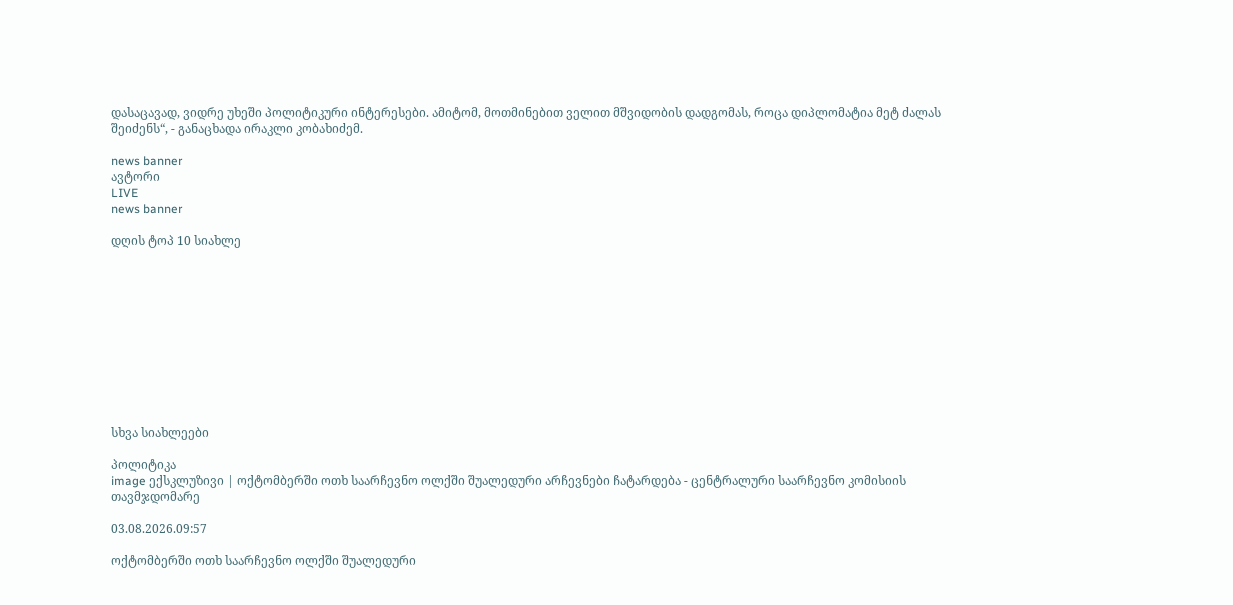დასაცავად, ვიდრე უხეში პოლიტიკური ინტერესები. ამიტომ, მოთმინებით ველით მშვიდობის დადგომას, როცა დიპლომატია მეტ ძალას შეიძენს“, - განაცხადა ირაკლი კობახიძემ.

news banner
ავტორი
LIVE
news banner

დღის ტოპ 10 სიახლე











სხვა სიახლეები

პოლიტიკა
image ექსკლუზივი | ოქტომბერში ოთხ საარჩევნო ოლქში შუალედური არჩევნები ჩატარდება - ცენტრალური საარჩევნო კომისიის თავმჯდომარე

03.08.2026.09:57

ოქტომბერში ოთხ საარჩევნო ოლქში შუალედური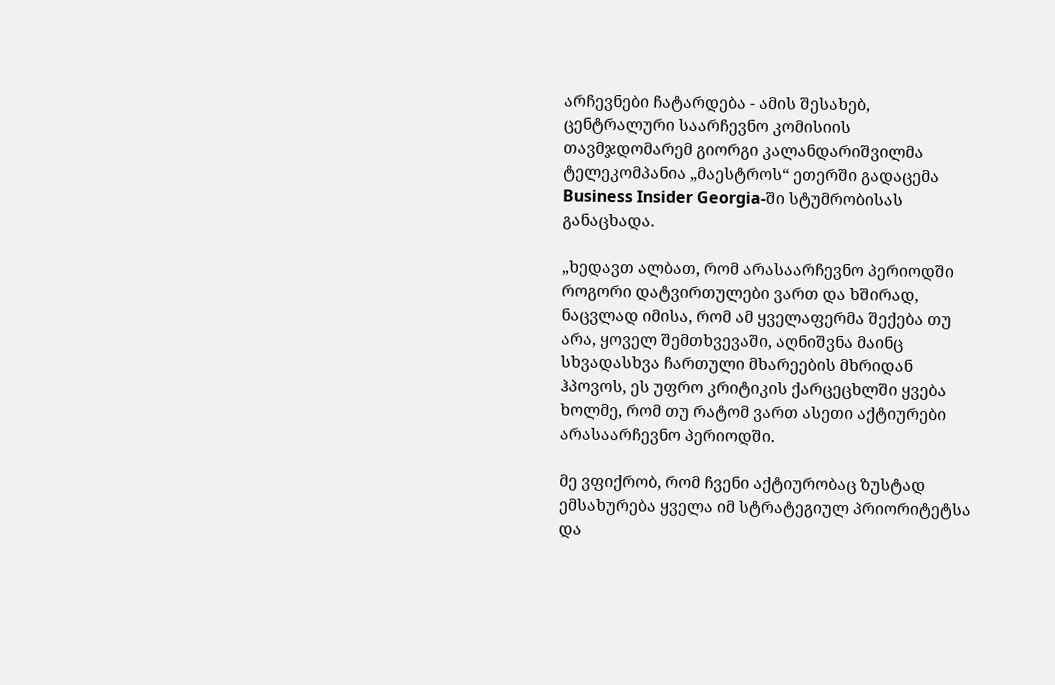არჩევნები ჩატარდება - ამის შესახებ, ცენტრალური საარჩევნო კომისიის თავმჯდომარემ გიორგი კალანდარიშვილმა ტელეკომპანია „მაესტროს“ ეთერში გადაცემა Business Insider Georgia-ში სტუმრობისას განაცხადა.

„ხედავთ ალბათ, რომ არასაარჩევნო პერიოდში როგორი დატვირთულები ვართ და ხშირად, ნაცვლად იმისა, რომ ამ ყველაფერმა შექება თუ არა, ყოველ შემთხვევაში, აღნიშვნა მაინც სხვადასხვა ჩართული მხარეების მხრიდან ჰპოვოს, ეს უფრო კრიტიკის ქარცეცხლში ყვება ხოლმე, რომ თუ რატომ ვართ ასეთი აქტიურები არასაარჩევნო პერიოდში.

მე ვფიქრობ, რომ ჩვენი აქტიურობაც ზუსტად ემსახურება ყველა იმ სტრატეგიულ პრიორიტეტსა და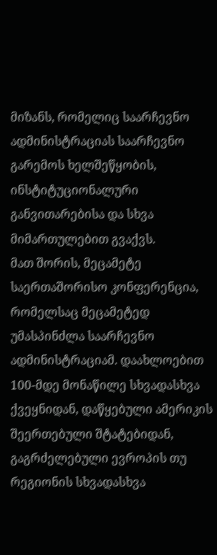მიზანს, რომელიც საარჩევნო ადმინისტრაციას საარჩევნო გარემოს ხელშეწყობის, ინსტიტუციონალური განვითარებისა და სხვა მიმართულებით გვაქვს.
მათ შორის, მეცამეტე საერთაშორისო კონფერენცია, რომელსაც მეცამეტედ უმასპინძლა საარჩევნო ადმინისტრაციამ. დაახლოებით 100-მდე მონაწილე სხვადასხვა ქვეყნიდან, დაწყებული ამერიკის შეერთებული შტატებიდან, გაგრძელებული ევროპის თუ რეგიონის სხვადასხვა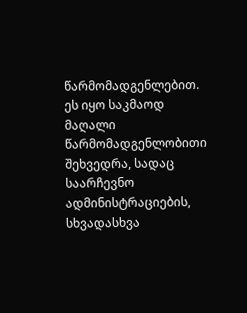წარმომადგენლებით. ეს იყო საკმაოდ მაღალი წარმომადგენლობითი შეხვედრა, სადაც საარჩევნო ადმინისტრაციების, სხვადასხვა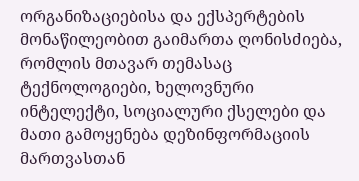ორგანიზაციებისა და ექსპერტების მონაწილეობით გაიმართა ღონისძიება, რომლის მთავარ თემასაც ტექნოლოგიები, ხელოვნური ინტელექტი, სოციალური ქსელები და მათი გამოყენება დეზინფორმაციის მართვასთან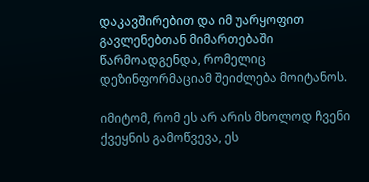დაკავშირებით და იმ უარყოფით გავლენებთან მიმართებაში წარმოადგენდა, რომელიც დეზინფორმაციამ შეიძლება მოიტანოს.

იმიტომ, რომ ეს არ არის მხოლოდ ჩვენი ქვეყნის გამოწვევა, ეს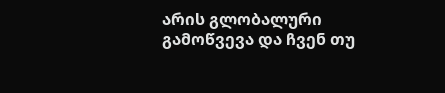არის გლობალური გამოწვევა და ჩვენ თუ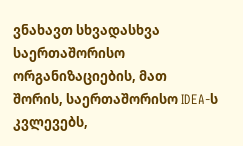ვნახავთ სხვადასხვა საერთაშორისო ორგანიზაციების, მათ შორის, საერთაშორისო IDEA-ს კვლევებს,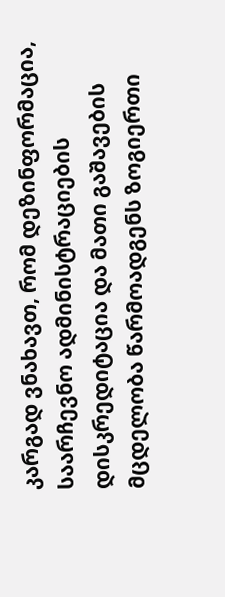კარგად ვნახავთ, რომ დეზინფორმაცია, საარჩევნო ადმინისტრაციების დისკრედიტაცია და მათი გაშავების მცდელობა წარმოადგენს ზოგიერთი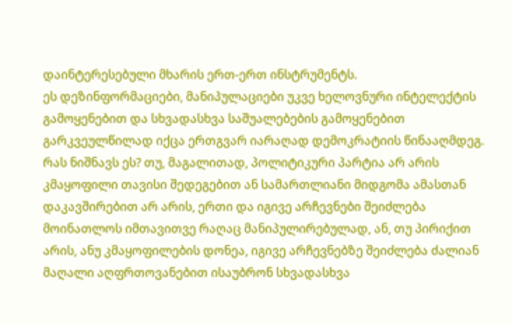დაინტერესებული მხარის ერთ-ერთ ინსტრუმენტს.
ეს დეზინფორმაციები, მანიპულაციები უკვე ხელოვნური ინტელექტის გამოყენებით და სხვადასხვა საშუალებების გამოყენებით გარკვეულწილად იქცა ერთგვარ იარაღად დემოკრატიის წინააღმდეგ. რას ნიშნავს ეს? თუ, მაგალითად, პოლიტიკური პარტია არ არის კმაყოფილი თავისი შედეგებით ან სამართლიანი მიდგომა ამასთან დაკავშირებით არ არის, ერთი და იგივე არჩევნები შეიძლება მოინათლოს იმთავითვე რაღაც მანიპულირებულად, ან, თუ პირიქით არის, ანუ კმაყოფილების დონეა, იგივე არჩევნებზე შეიძლება ძალიან მაღალი აღფრთოვანებით ისაუბრონ სხვადასხვა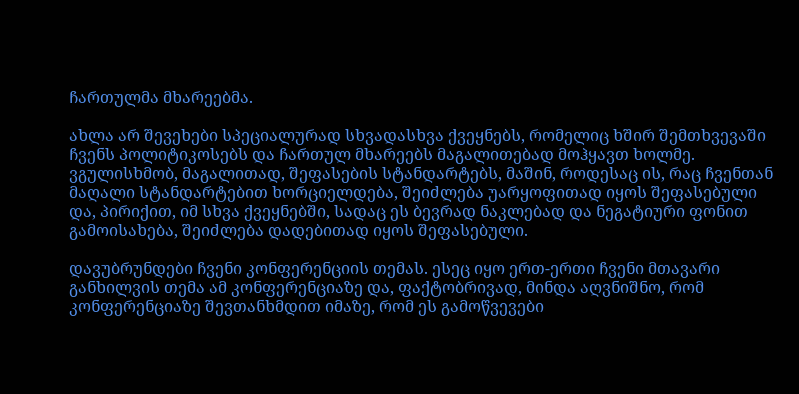ჩართულმა მხარეებმა.

ახლა არ შევეხები სპეციალურად სხვადასხვა ქვეყნებს, რომელიც ხშირ შემთხვევაში ჩვენს პოლიტიკოსებს და ჩართულ მხარეებს მაგალითებად მოჰყავთ ხოლმე. ვგულისხმობ, მაგალითად, შეფასების სტანდარტებს, მაშინ, როდესაც ის, რაც ჩვენთან მაღალი სტანდარტებით ხორციელდება, შეიძლება უარყოფითად იყოს შეფასებული და, პირიქით, იმ სხვა ქვეყნებში, სადაც ეს ბევრად ნაკლებად და ნეგატიური ფონით გამოისახება, შეიძლება დადებითად იყოს შეფასებული.

დავუბრუნდები ჩვენი კონფერენციის თემას. ესეც იყო ერთ-ერთი ჩვენი მთავარი განხილვის თემა ამ კონფერენციაზე და, ფაქტობრივად, მინდა აღვნიშნო, რომ კონფერენციაზე შევთანხმდით იმაზე, რომ ეს გამოწვევები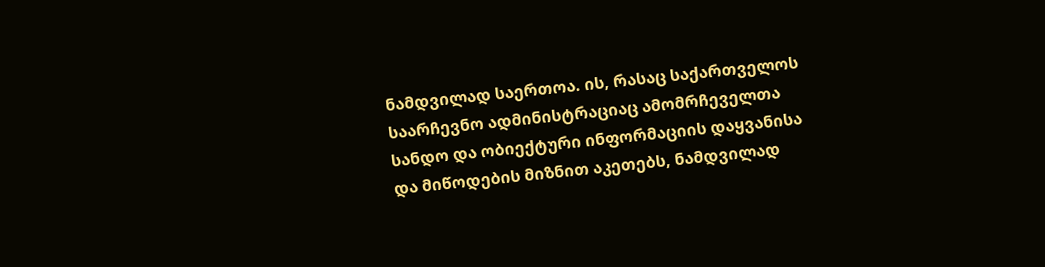ნამდვილად საერთოა. ის, რასაც საქართველოს საარჩევნო ადმინისტრაციაც ამომრჩეველთა სანდო და ობიექტური ინფორმაციის დაყვანისა და მიწოდების მიზნით აკეთებს, ნამდვილად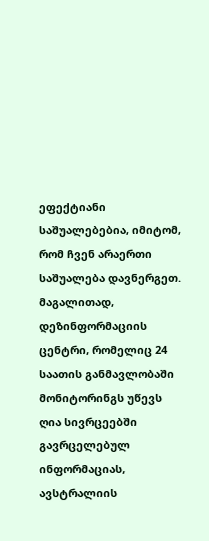ეფექტიანი საშუალებებია, იმიტომ, რომ ჩვენ არაერთი საშუალება დავნერგეთ. მაგალითად, დეზინფორმაციის ცენტრი, რომელიც 24 საათის განმავლობაში მონიტორინგს უწევს ღია სივრცეებში გავრცელებულ ინფორმაციას, ავსტრალიის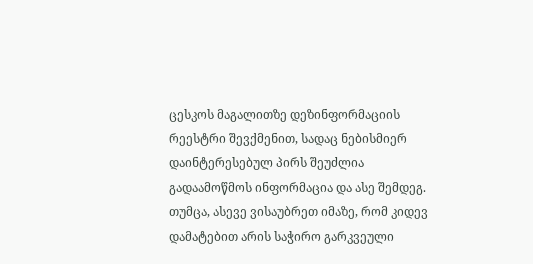ცესკოს მაგალითზე დეზინფორმაციის რეესტრი შევქმენით, სადაც ნებისმიერ დაინტერესებულ პირს შეუძლია გადაამოწმოს ინფორმაცია და ასე შემდეგ.
თუმცა, ასევე ვისაუბრეთ იმაზე, რომ კიდევ დამატებით არის საჭირო გარკვეული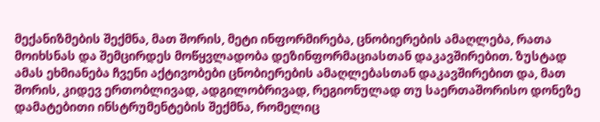მექანიზმების შექმნა, მათ შორის, მეტი ინფორმირება, ცნობიერების ამაღლება, რათა მოიხსნას და შემცირდეს მოწყვლადობა დეზინფორმაციასთან დაკავშირებით. ზუსტად ამას ეხმიანება ჩვენი აქტივობები ცნობიერების ამაღლებასთან დაკავშირებით და, მათ შორის, კიდევ ერთობლივად, ადგილობრივად, რეგიონულად თუ საერთაშორისო დონეზე დამატებითი ინსტრუმენტების შექმნა, რომელიც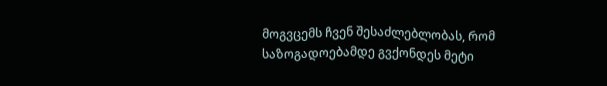მოგვცემს ჩვენ შესაძლებლობას, რომ საზოგადოებამდე გვქონდეს მეტი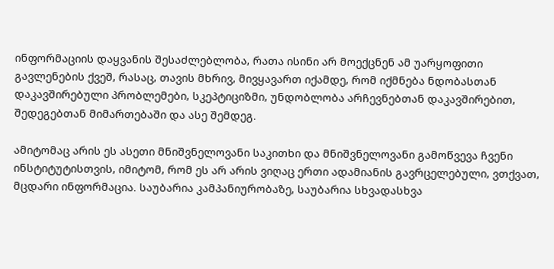ინფორმაციის დაყვანის შესაძლებლობა, რათა ისინი არ მოექცნენ ამ უარყოფითი გავლენების ქვეშ, რასაც, თავის მხრივ, მივყავართ იქამდე, რომ იქმნება ნდობასთან დაკავშირებული პრობლემები, სკეპტიციზმი, უნდობლობა არჩევნებთან დაკავშირებით, შედეგებთან მიმართებაში და ასე შემდეგ.

ამიტომაც არის ეს ასეთი მნიშვნელოვანი საკითხი და მნიშვნელოვანი გამოწვევა ჩვენი ინსტიტუტისთვის, იმიტომ, რომ ეს არ არის ვიღაც ერთი ადამიანის გავრცელებული, ვთქვათ, მცდარი ინფორმაცია. საუბარია კამპანიურობაზე, საუბარია სხვადასხვა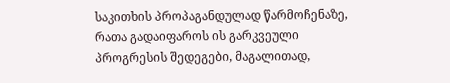საკითხის პროპაგანდულად წარმოჩენაზე, რათა გადაიფაროს ის გარკვეული პროგრესის შედეგები, მაგალითად,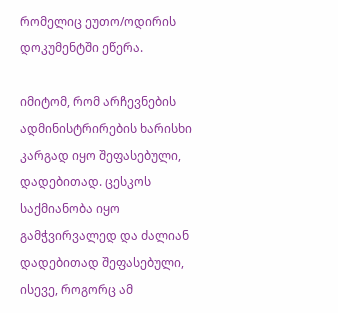რომელიც ეუთო/ოდირის დოკუმენტში ეწერა.

იმიტომ, რომ არჩევნების ადმინისტრირების ხარისხი კარგად იყო შეფასებული, დადებითად. ცესკოს საქმიანობა იყო გამჭვირვალედ და ძალიან დადებითად შეფასებული, ისევე, როგორც ამ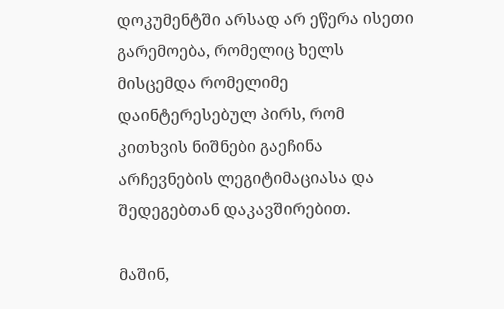დოკუმენტში არსად არ ეწერა ისეთი გარემოება, რომელიც ხელს მისცემდა რომელიმე დაინტერესებულ პირს, რომ კითხვის ნიშნები გაეჩინა არჩევნების ლეგიტიმაციასა და შედეგებთან დაკავშირებით.

მაშინ,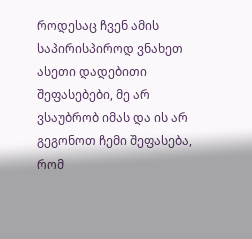როდესაც ჩვენ ამის საპირისპიროდ ვნახეთ ასეთი დადებითი შეფასებები, მე არ ვსაუბრობ იმას და ის არ გეგონოთ ჩემი შეფასება, რომ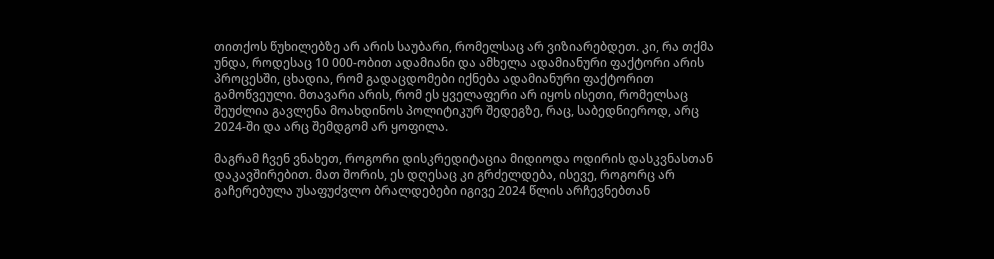თითქოს წუხილებზე არ არის საუბარი, რომელსაც არ ვიზიარებდეთ. კი, რა თქმა უნდა, როდესაც 10 000-ობით ადამიანი და ამხელა ადამიანური ფაქტორი არის პროცესში, ცხადია, რომ გადაცდომები იქნება ადამიანური ფაქტორით გამოწვეული. მთავარი არის, რომ ეს ყველაფერი არ იყოს ისეთი, რომელსაც შეუძლია გავლენა მოახდინოს პოლიტიკურ შედეგზე, რაც, საბედნიეროდ, არც 2024-ში და არც შემდგომ არ ყოფილა.

მაგრამ ჩვენ ვნახეთ, როგორი დისკრედიტაცია მიდიოდა ოდირის დასკვნასთან დაკავშირებით. მათ შორის, ეს დღესაც კი გრძელდება, ისევე, როგორც არ გაჩერებულა უსაფუძვლო ბრალდებები იგივე 2024 წლის არჩევნებთან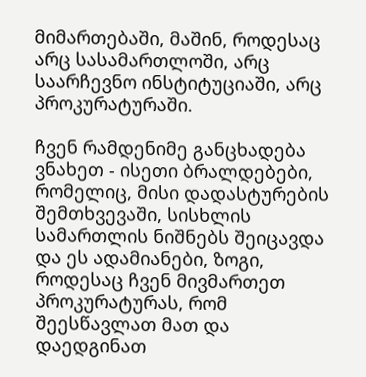მიმართებაში, მაშინ, როდესაც არც სასამართლოში, არც საარჩევნო ინსტიტუციაში, არც პროკურატურაში.

ჩვენ რამდენიმე განცხადება ვნახეთ - ისეთი ბრალდებები, რომელიც, მისი დადასტურების შემთხვევაში, სისხლის სამართლის ნიშნებს შეიცავდა და ეს ადამიანები, ზოგი, როდესაც ჩვენ მივმართეთ პროკურატურას, რომ შეესწავლათ მათ და დაედგინათ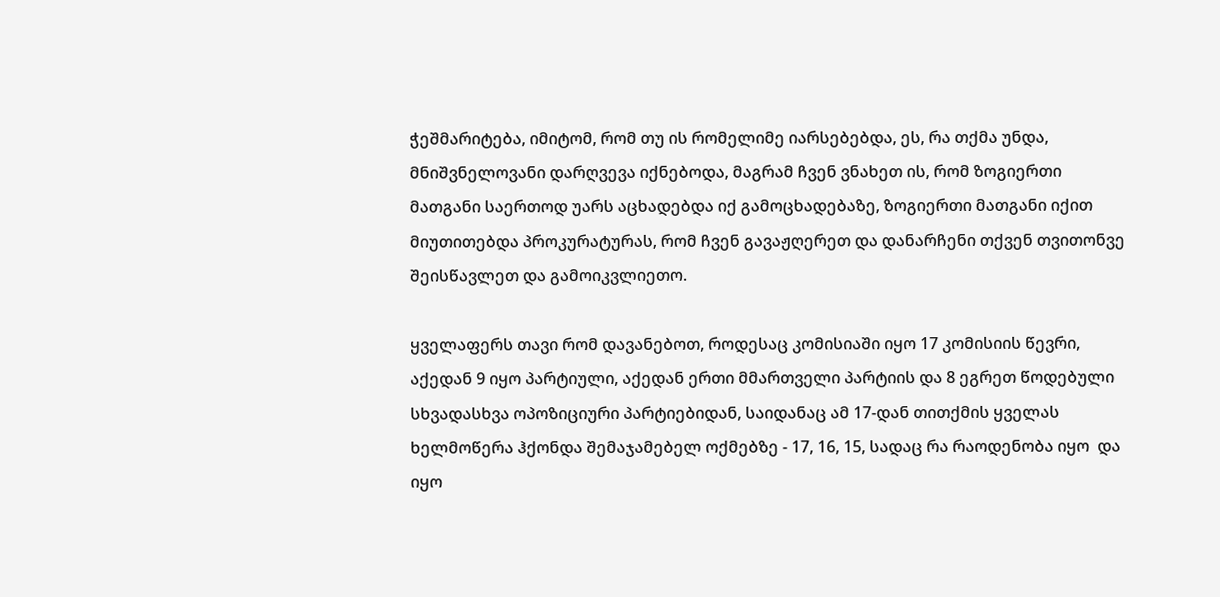ჭეშმარიტება, იმიტომ, რომ თუ ის რომელიმე იარსებებდა, ეს, რა თქმა უნდა, მნიშვნელოვანი დარღვევა იქნებოდა, მაგრამ ჩვენ ვნახეთ ის, რომ ზოგიერთი მათგანი საერთოდ უარს აცხადებდა იქ გამოცხადებაზე, ზოგიერთი მათგანი იქით მიუთითებდა პროკურატურას, რომ ჩვენ გავაჟღერეთ და დანარჩენი თქვენ თვითონვე შეისწავლეთ და გამოიკვლიეთო.

ყველაფერს თავი რომ დავანებოთ, როდესაც კომისიაში იყო 17 კომისიის წევრი, აქედან 9 იყო პარტიული, აქედან ერთი მმართველი პარტიის და 8 ეგრეთ წოდებული სხვადასხვა ოპოზიციური პარტიებიდან, საიდანაც ამ 17-დან თითქმის ყველას ხელმოწერა ჰქონდა შემაჯამებელ ოქმებზე - 17, 16, 15, სადაც რა რაოდენობა იყო  და იყო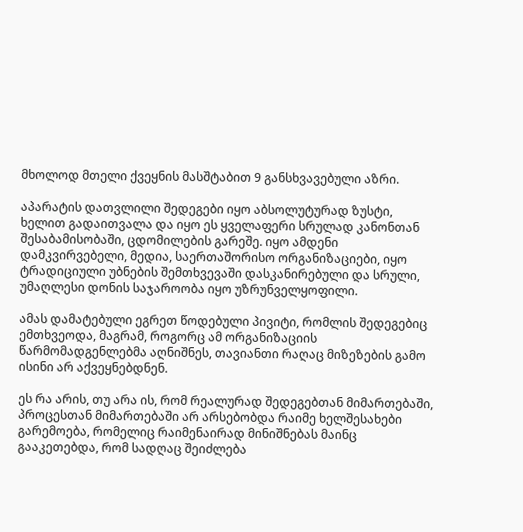მხოლოდ მთელი ქვეყნის მასშტაბით 9 განსხვავებული აზრი.

აპარატის დათვლილი შედეგები იყო აბსოლუტურად ზუსტი, ხელით გადაითვალა და იყო ეს ყველაფერი სრულად კანონთან შესაბამისობაში, ცდომილების გარეშე. იყო ამდენი დამკვირვებელი, მედია, საერთაშორისო ორგანიზაციები, იყო ტრადიციული უბნების შემთხვევაში დასკანირებული და სრული, უმაღლესი დონის საჯაროობა იყო უზრუნველყოფილი.

ამას დამატებული ეგრეთ წოდებული პივიტი, რომლის შედეგებიც ემთხვეოდა, მაგრამ, როგორც ამ ორგანიზაციის წარმომადგენლებმა აღნიშნეს, თავიანთი რაღაც მიზეზების გამო ისინი არ აქვეყნებდნენ.

ეს რა არის, თუ არა ის, რომ რეალურად შედეგებთან მიმართებაში, პროცესთან მიმართებაში არ არსებობდა რაიმე ხელშესახები გარემოება, რომელიც რაიმენაირად მინიშნებას მაინც გააკეთებდა, რომ სადღაც შეიძლება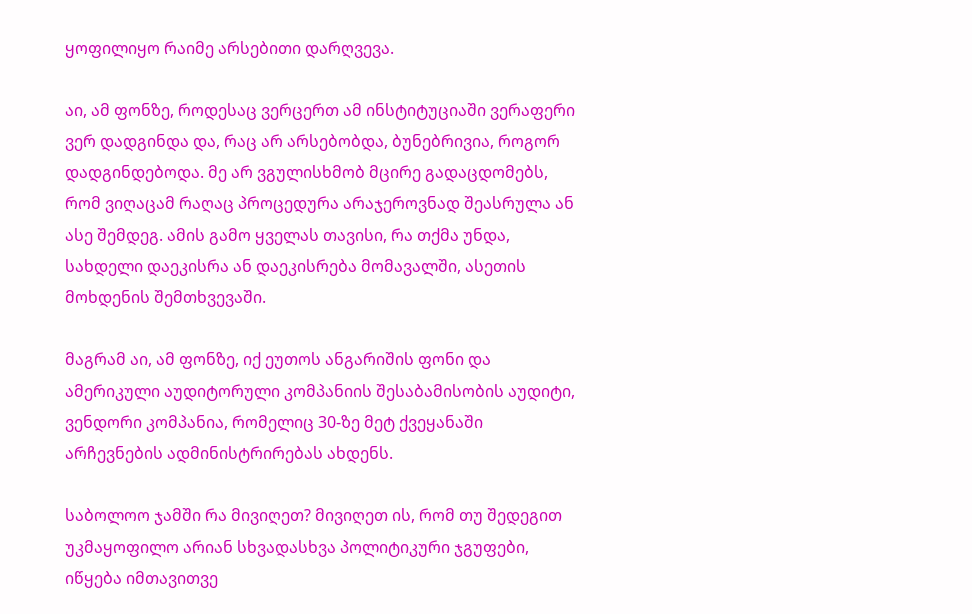ყოფილიყო რაიმე არსებითი დარღვევა.

აი, ამ ფონზე, როდესაც ვერცერთ ამ ინსტიტუციაში ვერაფერი ვერ დადგინდა და, რაც არ არსებობდა, ბუნებრივია, როგორ დადგინდებოდა. მე არ ვგულისხმობ მცირე გადაცდომებს, რომ ვიღაცამ რაღაც პროცედურა არაჯეროვნად შეასრულა ან ასე შემდეგ. ამის გამო ყველას თავისი, რა თქმა უნდა, სახდელი დაეკისრა ან დაეკისრება მომავალში, ასეთის მოხდენის შემთხვევაში.

მაგრამ აი, ამ ფონზე, იქ ეუთოს ანგარიშის ფონი და ამერიკული აუდიტორული კომპანიის შესაბამისობის აუდიტი, ვენდორი კომპანია, რომელიც 30-ზე მეტ ქვეყანაში არჩევნების ადმინისტრირებას ახდენს.

საბოლოო ჯამში რა მივიღეთ? მივიღეთ ის, რომ თუ შედეგით უკმაყოფილო არიან სხვადასხვა პოლიტიკური ჯგუფები, იწყება იმთავითვე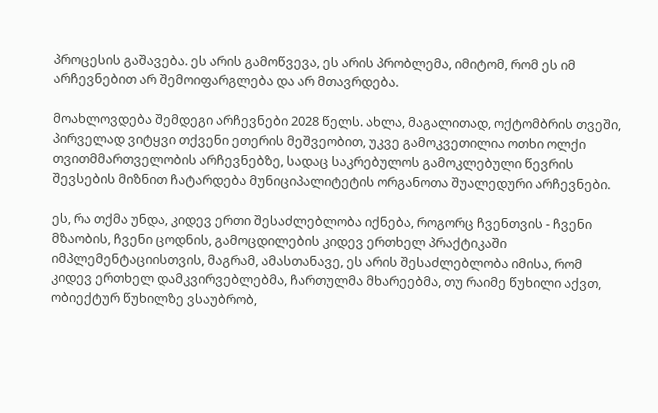პროცესის გაშავება. ეს არის გამოწვევა, ეს არის პრობლემა, იმიტომ, რომ ეს იმ არჩევნებით არ შემოიფარგლება და არ მთავრდება.

მოახლოვდება შემდეგი არჩევნები 2028 წელს. ახლა, მაგალითად, ოქტომბრის თვეში, პირველად ვიტყვი თქვენი ეთერის მეშვეობით, უკვე გამოკვეთილია ოთხი ოლქი თვითმმართველობის არჩევნებზე, სადაც საკრებულოს გამოკლებული წევრის შევსების მიზნით ჩატარდება მუნიციპალიტეტის ორგანოთა შუალედური არჩევნები.

ეს, რა თქმა უნდა, კიდევ ერთი შესაძლებლობა იქნება, როგორც ჩვენთვის - ჩვენი მზაობის, ჩვენი ცოდნის, გამოცდილების კიდევ ერთხელ პრაქტიკაში იმპლემენტაციისთვის, მაგრამ, ამასთანავე, ეს არის შესაძლებლობა იმისა, რომ კიდევ ერთხელ დამკვირვებლებმა, ჩართულმა მხარეებმა, თუ რაიმე წუხილი აქვთ, ობიექტურ წუხილზე ვსაუბრობ,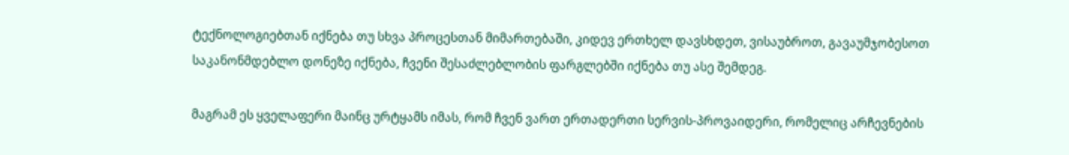ტექნოლოგიებთან იქნება თუ სხვა პროცესთან მიმართებაში, კიდევ ერთხელ დავსხდეთ, ვისაუბროთ, გავაუმჯობესოთ საკანონმდებლო დონეზე იქნება, ჩვენი შესაძლებლობის ფარგლებში იქნება თუ ასე შემდეგ.

მაგრამ ეს ყველაფერი მაინც ურტყამს იმას, რომ ჩვენ ვართ ერთადერთი სერვის-პროვაიდერი, რომელიც არჩევნების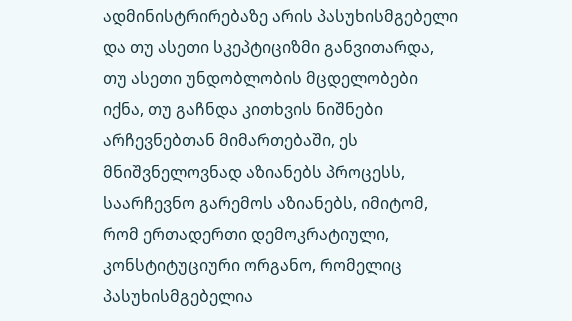ადმინისტრირებაზე არის პასუხისმგებელი და თუ ასეთი სკეპტიციზმი განვითარდა, თუ ასეთი უნდობლობის მცდელობები იქნა, თუ გაჩნდა კითხვის ნიშნები არჩევნებთან მიმართებაში, ეს მნიშვნელოვნად აზიანებს პროცესს, საარჩევნო გარემოს აზიანებს, იმიტომ, რომ ერთადერთი დემოკრატიული, კონსტიტუციური ორგანო, რომელიც პასუხისმგებელია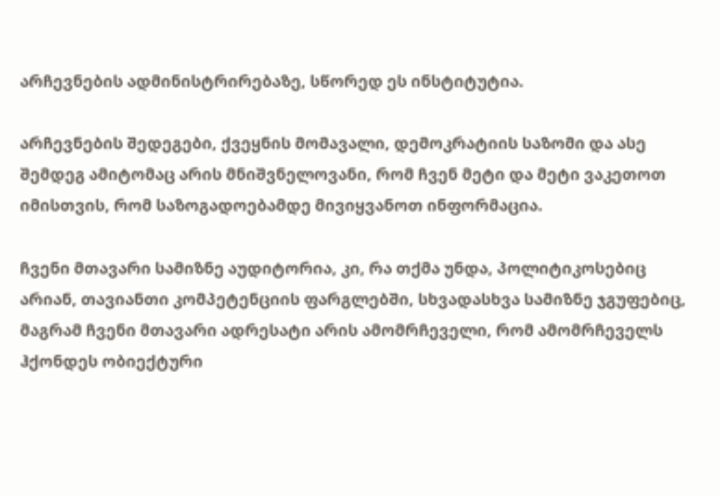არჩევნების ადმინისტრირებაზე, სწორედ ეს ინსტიტუტია.

არჩევნების შედეგები, ქვეყნის მომავალი, დემოკრატიის საზომი და ასე შემდეგ ამიტომაც არის მნიშვნელოვანი, რომ ჩვენ მეტი და მეტი ვაკეთოთ იმისთვის, რომ საზოგადოებამდე მივიყვანოთ ინფორმაცია.

ჩვენი მთავარი სამიზნე აუდიტორია, კი, რა თქმა უნდა, პოლიტიკოსებიც არიან, თავიანთი კომპეტენციის ფარგლებში, სხვადასხვა სამიზნე ჯგუფებიც, მაგრამ ჩვენი მთავარი ადრესატი არის ამომრჩეველი, რომ ამომრჩეველს ჰქონდეს ობიექტური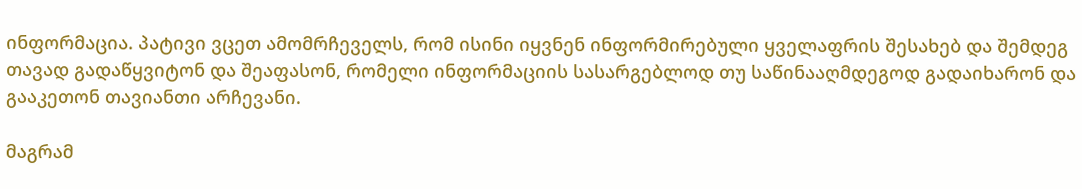ინფორმაცია. პატივი ვცეთ ამომრჩეველს, რომ ისინი იყვნენ ინფორმირებული ყველაფრის შესახებ და შემდეგ თავად გადაწყვიტონ და შეაფასონ, რომელი ინფორმაციის სასარგებლოდ თუ საწინააღმდეგოდ გადაიხარონ და გააკეთონ თავიანთი არჩევანი.

მაგრამ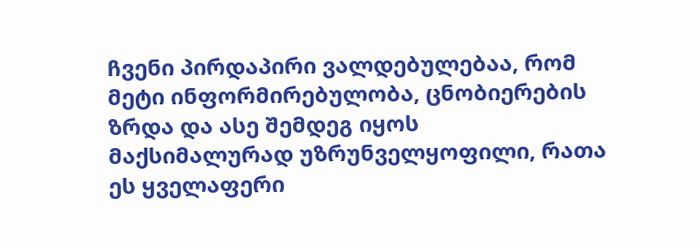ჩვენი პირდაპირი ვალდებულებაა, რომ მეტი ინფორმირებულობა, ცნობიერების ზრდა და ასე შემდეგ იყოს მაქსიმალურად უზრუნველყოფილი, რათა ეს ყველაფერი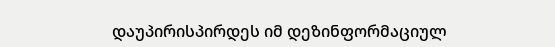დაუპირისპირდეს იმ დეზინფორმაციულ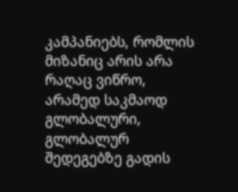კამპანიებს, რომლის მიზანიც არის არა რაღაც ვიწრო, არამედ საკმაოდ გლობალური, გლობალურ შედეგებზე გადის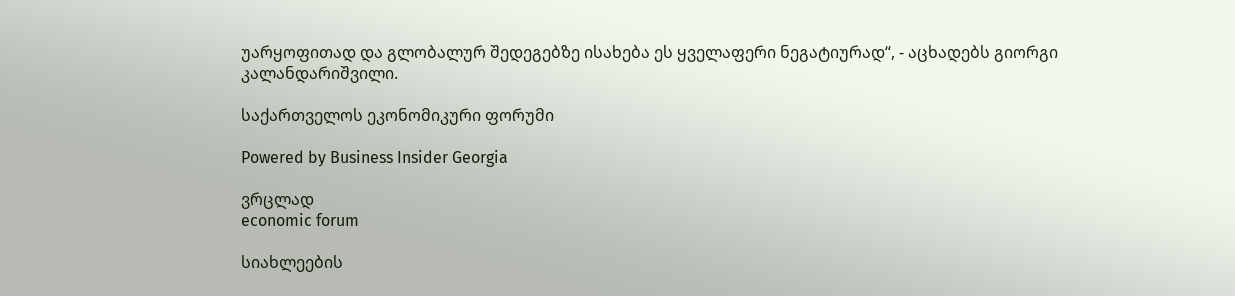უარყოფითად და გლობალურ შედეგებზე ისახება ეს ყველაფერი ნეგატიურად“, - აცხადებს გიორგი კალანდარიშვილი.

საქართველოს ეკონომიკური ფორუმი

Powered by Business Insider Georgia

ვრცლად
economic forum

სიახლეების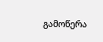გამოწერა